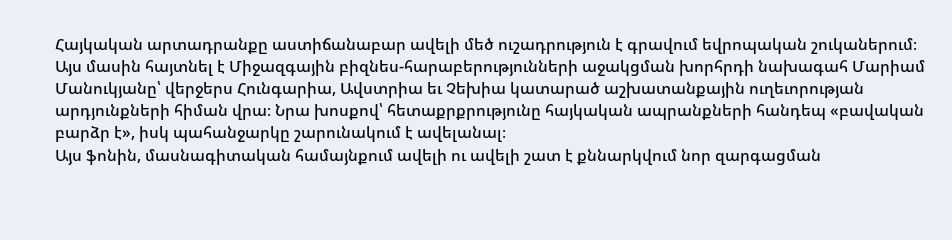Հայկական արտադրանքը աստիճանաբար ավելի մեծ ուշադրություն է գրավում եվրոպական շուկաներում։ Այս մասին հայտնել է Միջազգային բիզնես-հարաբերությունների աջակցման խորհրդի նախագահ Մարիամ Մանուկյանը՝ վերջերս Հունգարիա, Ավստրիա եւ Չեխիա կատարած աշխատանքային ուղեւորության արդյունքների հիման վրա։ Նրա խոսքով՝ հետաքրքրությունը հայկական ապրանքների հանդեպ «բավական բարձր է», իսկ պահանջարկը շարունակում է ավելանալ։
Այս ֆոնին, մասնագիտական համայնքում ավելի ու ավելի շատ է քննարկվում նոր զարգացման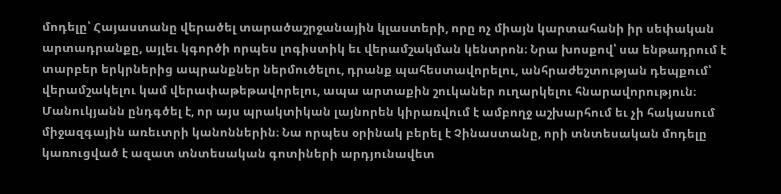մոդելը՝ Հայաստանը վերածել տարածաշրջանային կլաստերի, որը ոչ միայն կարտահանի իր սեփական արտադրանքը, այլեւ կգործի որպես լոգիստիկ եւ վերամշակման կենտրոն։ Նրա խոսքով՝ սա ենթադրում է տարբեր երկրներից ապրանքներ ներմուծելու, դրանք պահեստավորելու, անհրաժեշտության դեպքում՝ վերամշակելու կամ վերափաթեթավորելու, ապա արտաքին շուկաներ ուղարկելու հնարավորություն։
Մանուկյանն ընդգծել է, որ այս պրակտիկան լայնորեն կիրառվում է ամբողջ աշխարհում եւ չի հակասում միջազգային առեւտրի կանոններին։ Նա որպես օրինակ բերել է Չինաստանը, որի տնտեսական մոդելը կառուցված է ազատ տնտեսական գոտիների արդյունավետ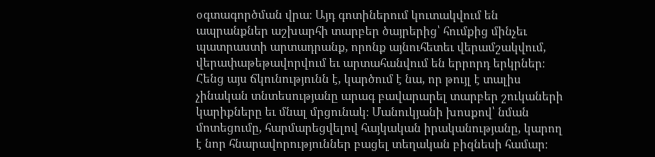օգտագործման վրա։ Այդ գոտիներում կուտակվում են ապրանքներ աշխարհի տարբեր ծայրերից՝ հումքից մինչեւ պատրաստի արտադրանք, որոնք այնուհետեւ վերամշակվում, վերափաթեթավորվում եւ արտահանվում են երրորդ երկրներ։ Հենց այս ճկունությունն է, կարծում է նա, որ թույլ է տալիս չինական տնտեսությանը արագ բավարարել տարբեր շուկաների կարիքները եւ մնալ մրցունակ։ Մանուկյանի խոսքով՝ նման մոտեցումը, հարմարեցվելով հայկական իրականությանը, կարող է նոր հնարավորություններ բացել տեղական բիզնեսի համար։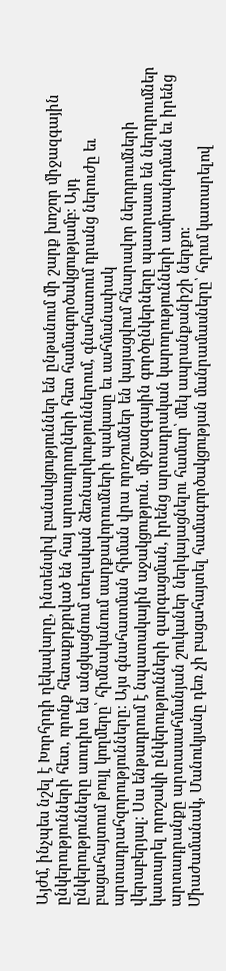Այժմ, ինչպես նշել է Խորհրդի ղեկավարը, ինտենսիվ բանակցություններ են ընթանում մի շարք խոշոր միջազգային ընկերությունների հետ, որոնք հետաքրքրված են հայ արտադրողների հետ համագործակցությամբ։ Այդ ընկերությունները աուդիտ են անցկացնում տեղական ձեռնարկություններում, գնահատում դրանց ներուժը եւ բացահայտում թույլ կողմերը՝ հիմնականում սարքավորումների պակասը եւ սահմանափակ արտադրահզորությունները։ Այս գնահատման հիման վրա որոշումներ են կայացվում հնարավոր ներդրումների վերաբերյալ։ Սա ենթադրում է նպատակային աջակցություն. միջազգային գործընկերները պատրաստ են ներդրումներ կատարել որոշակի ընկերությունների զարգացման, իրենց արտադրական կարողությունների ամրապնդման եւ իրենց արտադրանքը արտասահմանյան շուկաներ ներկայացնելու համար՝ մեկ ապրանքանիշի ներքո։
Միաժամանակ, Մանուկյանը դեռ չի բացահայտել համագործակցության մանրամասները՝ հղում կատարելով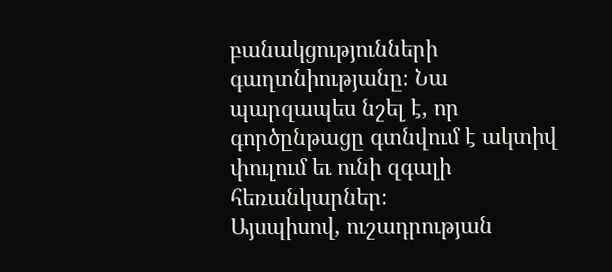բանակցությունների գաղտնիությանը։ Նա պարզապես նշել է, որ գործընթացը գտնվում է ակտիվ փուլում եւ ունի զգալի հեռանկարներ։
Այսպիսով, ուշադրության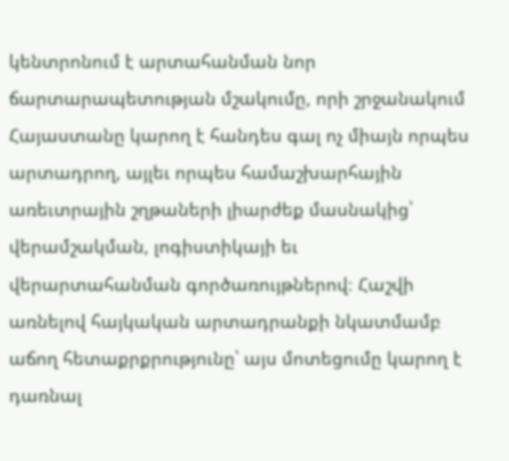կենտրոնում է արտահանման նոր ճարտարապետության մշակումը, որի շրջանակում Հայաստանը կարող է հանդես գալ ոչ միայն որպես արտադրող, այլեւ որպես համաշխարհային առեւտրային շղթաների լիարժեք մասնակից՝ վերամշակման, լոգիստիկայի եւ վերարտահանման գործառույթներով։ Հաշվի առնելով հայկական արտադրանքի նկատմամբ աճող հետաքրքրությունը՝ այս մոտեցումը կարող է դառնալ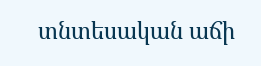տնտեսական աճի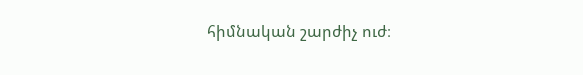հիմնական շարժիչ ուժ։